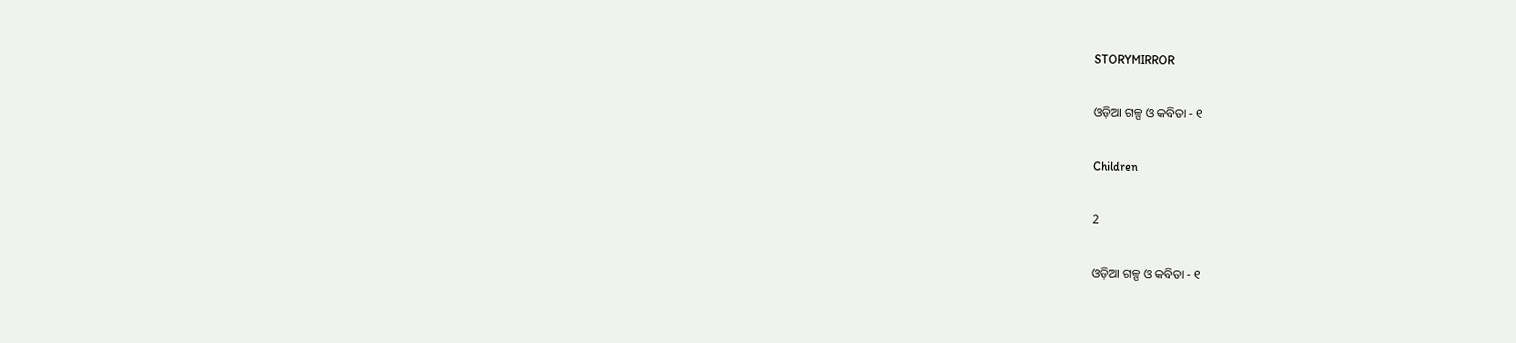STORYMIRROR

ଓଡ଼ିଆ ଗଳ୍ପ ଓ କବିତା - ୧

Children

2

ଓଡ଼ିଆ ଗଳ୍ପ ଓ କବିତା - ୧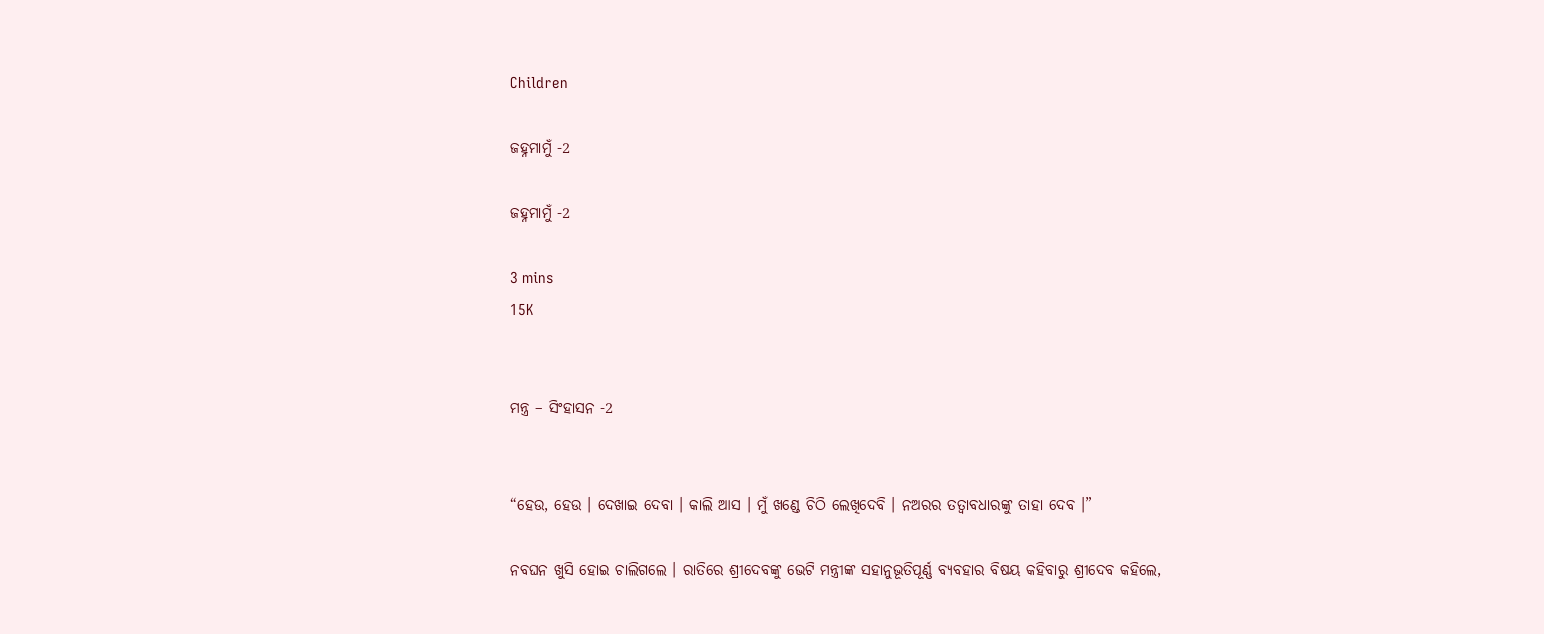Children

ଜହ୍ନମାମୁଁ -2

ଜହ୍ନମାମୁଁ -2

3 mins
15K


ମନ୍ତ୍ର – ସିଂହାସନ -2


“ହେଉ, ହେଉ । ଦେଖାଇ ଦେବା । କାଲି ଆସ । ମୁଁ ଖଣ୍ଡେ ଚିଠି ଲେଖିଦେବି । ନଅରର ତତ୍ୱାବଧାରଙ୍କୁ ତାହା ଦେବ ।”

ନବଘନ ଖୁସି ହୋଇ ଚାଲିଗଲେ । ରାତିରେ ଶ୍ରୀଦେବଙ୍କୁ ଭେଟି ମନ୍ତ୍ରୀଙ୍କ ସହାନୁଭୂତିପୂର୍ଣ୍ଣ ବ୍ୟବହାର ବିଷୟ କହିବାରୁ ଶ୍ରୀଦେବ କହିଲେ,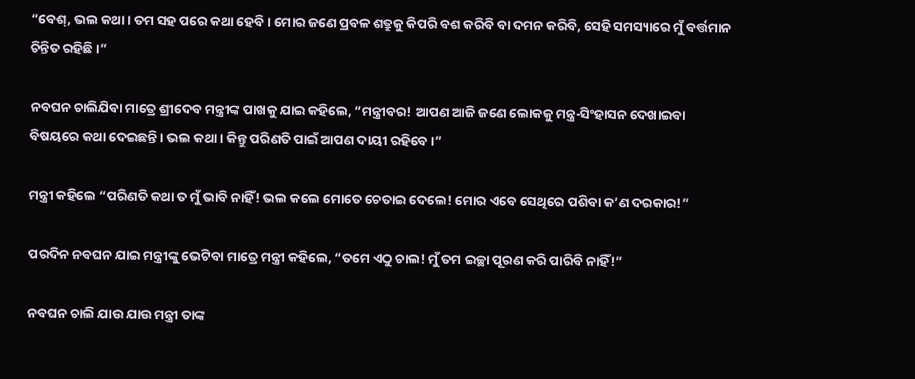“ବେଶ୍, ଭଲ କଥା । ତମ ସହ ପରେ କଥା ହେବି । ମୋର ଜଣେ ପ୍ରବଳ ଶତ୍ରୁକୁ କିପରି ବଶ କରିବି ବା ଦମନ କରିବି, ସେହି ସମସ୍ୟାରେ ମୁଁ ବର୍ତ୍ତମାନ ଚିନ୍ତିତ ରହିଛି ।”

ନବଘନ ଚାଲିଯିବା ମାତ୍ରେ ଶ୍ରୀଦେବ ମନ୍ତ୍ରୀଙ୍କ ପାଖକୁ ଯାଇ କହିଲେ, “ମନ୍ତ୍ରୀବର! ଆପଣ ଆଜି ଜଣେ ଲୋକକୁ ମନ୍ତ୍ର-ସିଂହାସନ ଦେଖାଇବା ବିଷୟରେ କଥା ଦେଇଛନ୍ତି । ଭଲ କଥା । କିନ୍ତୁ ପରିଣତି ପାଇଁ ଆପଣ ଦାୟୀ ରହିବେ ।”

ମନ୍ତ୍ରୀ କହିଲେ “ପରିଣତି କଥା ତ ମୁଁ ଭାବି ନାହିଁ! ଭଲ କଲେ ମୋତେ ଚେତାଇ ଦେଲେ! ମୋର ଏବେ ସେଥିରେ ପଶିବା କ’ଣ ଦରକାର!”

ପରଦିନ ନବଘନ ଯାଇ ମନ୍ତ୍ରୀଙ୍କୁ ଭେଟିବା ମାତ୍ରେ ମନ୍ତ୍ରୀ କହିଲେ, “ତମେ ଏଠୁ ଚାଲ! ମୁଁ ତମ ଇଚ୍ଛା ପୂରଣ କରି ପାରିବି ନାହିଁ!”

ନବଘନ ଚାଲି ଯାଉ ଯାଉ ମନ୍ତ୍ରୀ ତାଙ୍କ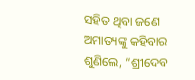ସହିତ ଥିବା ଜଣେ ଅମାତ୍ୟଙ୍କୁ କହିବାର ଶୁଣିଲେ, “ଶ୍ରୀଦେବ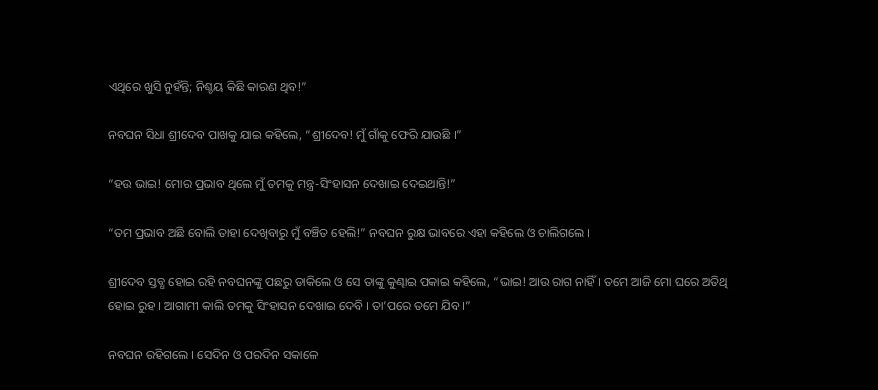ଏଥିରେ ଖୁସି ନୁହଁନ୍ତି; ନିଶ୍ଚୟ କିଛି କାରଣ ଥିବ!”

ନବଘନ ସିଧା ଶ୍ରୀଦେବ ପାଖକୁ ଯାଇ କହିଲେ, “ଶ୍ରୀଦେବ! ମୁଁ ଗାଁକୁ ଫେରି ଯାଉଛି ।”

“ହଉ ଭାଇ! ମୋର ପ୍ରଭାବ ଥିଲେ ମୁଁ ତମକୁ ମନ୍ତ୍ର-ସିଂହାସନ ଦେଖାଇ ଦେଇଥାନ୍ତି!”

“ତମ ପ୍ରଭାବ ଅଛି ବୋଲି ତାହା ଦେଖିବାରୁ ମୁଁ ବଞ୍ଚିତ ହେଲି!” ନବଘନ ରୁକ୍ଷ ଭାବରେ ଏହା କହିଲେ ଓ ଚାଲିଗଲେ ।

ଶ୍ରୀଦେବ ସ୍ତବ୍ଧ ହୋଇ ରହି ନବଘନଙ୍କୁ ପଛରୁ ଡାକିଲେ ଓ ସେ ତାଙ୍କୁ କୁଣ୍ଢାଇ ପକାଇ କହିଲେ, “ଭାଇ! ଆଉ ରାଗ ନାହିଁ । ତମେ ଆଜି ମୋ ଘରେ ଅତିଥି ହୋଇ ରୁହ । ଆଗାମୀ କାଲି ତମକୁ ସିଂହାସନ ଦେଖାଇ ଦେବି । ତା’ପରେ ତମେ ଯିବ ।”

ନବଘନ ରହିଗଲେ । ସେଦିନ ଓ ପରଦିନ ସକାଳେ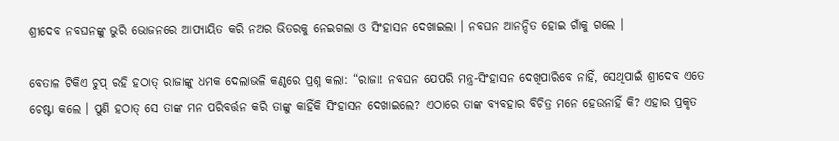ଶ୍ରୀଦେବ ନବଘନଙ୍କୁ ଭୁରି ଭୋଜନରେ ଆପ୍ୟାୟିତ କରି ନଅର ଭିତରକୁ ନେଇଗଲା ଓ ସିଂହାସନ ଦେଖାଇଲା । ନବଘନ ଆନନ୍ଦିତ ହୋଇ ଗାଁକୁ ଗଲେ ।

ବେତାଳ ଟିକିଏ ଚୁପ୍ ରହି ହଠାତ୍ ରାଜାଙ୍କୁ ଧମକ ଦେଲାଭଳି କଣ୍ଠରେ ପ୍ରଶ୍ନ କଲା: “ରାଜା! ନବଘନ ଯେପରି ମନ୍ତ୍ର-ସିଂହାସନ ଦେଖିପାରିବେ ନାହିଁ, ସେଥିପାଇଁ ଶ୍ରୀଦେବ ଏତେ ଚେଷ୍ଟା କଲେ । ପୁଣି ହଠାତ୍ ସେ ତାଙ୍କ ମନ ପରିବର୍ତ୍ତନ କରି ତାଙ୍କୁ କାହିଁକି ସିଂହାସନ ଦେଖାଇଲେ? ଏଠାରେ ତାଙ୍କ ବ୍ୟବହାର ବିଚିତ୍ର ମନେ ହେଉନାହିଁ କି? ଏହାର ପ୍ରକୃତ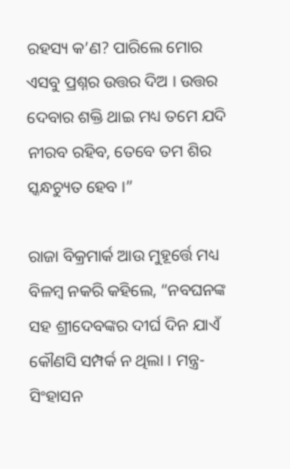ରହସ୍ୟ କ’ଣ? ପାରିଲେ ମୋର ଏସବୁ ପ୍ରଶ୍ନର ଉତ୍ତର ଦିଅ । ଉତ୍ତର ଦେବାର ଶକ୍ତି ଥାଇ ମଧ୍ୟ ତମେ ଯଦି ନୀରବ ରହିବ, ତେବେ ତମ ଶିର ସ୍କନ୍ଧଚ୍ୟୁତ ହେବ ।”

ରାଜା ବିକ୍ରମାର୍କ ଆଉ ମୁହୂର୍ତ୍ତେ ମଧ୍ୟ ବିଳମ୍ବ ନକରି କହିଲେ, “ନବଘନଙ୍କ ସହ ଶ୍ରୀଦେବଙ୍କର ଦୀର୍ଘ ଦିନ ଯାଏଁ କୌଣସି ସମ୍ପର୍କ ନ ଥିଲା । ମନ୍ତ୍ର-ସିଂହାସନ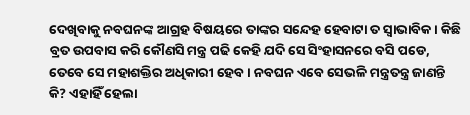ଦେଖିବାକୁ ନବଘନଙ୍କ ଆଗ୍ରହ ବିଷୟରେ ତାଙ୍କର ସନ୍ଦେହ ହେବାଟା ତ ସ୍ୱାଭାବିକ । କିଛି ବ୍ରତ ଉପବାସ କରି କୌଣସି ମନ୍ତ୍ର ପଢି କେହି ଯଦି ସେ ସିଂହାସନରେ ବସି ପଡେ, ତେବେ ସେ ମହାଶକ୍ତିର ଅଧିକାରୀ ହେବ । ନବଘନ ଏବେ ସେଭଳି ମନ୍ତ୍ରତନ୍ତ୍ର ଜାଣନ୍ତି କି? ଏହାହିଁ ହେଲା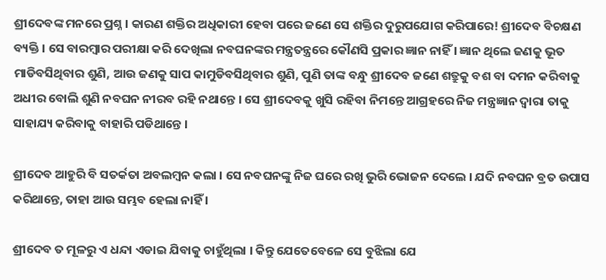ଶ୍ରୀଦେବଙ୍କ ମନରେ ପ୍ରଶ୍ନ । କାରଣ ଶକ୍ତିର ଅଧିକାରୀ ହେବା ପରେ ଜଣେ ସେ ଶକ୍ତିର ଦୁରୁପଯୋଗ କରିପାରେ! ଶ୍ରୀଦେବ ବିଚକ୍ଷଣ ବ୍ୟକ୍ତି । ସେ ବାରମ୍ବାର ପରୀକ୍ଷା କରି ଦେଖିଲା ନବଘନଙ୍କର ମନ୍ତ୍ରତନ୍ତ୍ରରେ କୌଣସି ପ୍ରକାର ଜ୍ଞାନ ନାହିଁ । ଜ୍ଞାନ ଥିଲେ ଜଣକୁ ଭୂତ ମାଡିବସିଥିବାର ଶୁଣି, ଆଉ ଜଣକୁ ସାପ କାମୁଡିବସିଥିବାର ଶୁଣି, ପୁଣି ତାଙ୍କ ବନ୍ଧୁ ଶ୍ରୀଦେବ ଜଣେ ଶତ୍ରୁକୁ ବଶ ବା ଦମନ କରିବାକୁ ଅଧୀର ବୋଲି ଶୁଣି ନବଘନ ନୀରବ ରହି ନଥାନ୍ତେ । ସେ ଶ୍ରୀଦେବକୁ ଖୁସି ରହିବା ନିମନ୍ତେ ଆଗ୍ରହରେ ନିଜ ମନ୍ତ୍ରଜ୍ଞାନ ଦ୍ୱାରା ତାକୁ ସାହାଯ୍ୟ କରିବାକୁ ବାହାରି ପଡିଥାନ୍ତେ ।

ଶ୍ରୀଦେବ ଆହୁରି ବି ସତର୍କତା ଅବଲମ୍ବନ କଲା । ସେ ନବଘନଙ୍କୁ ନିଜ ଘରେ ରଖି ଭୁରି ଭୋଜନ ଦେଲେ । ଯଦି ନବଘନ ବ୍ରତ ଉପାସ କରିଥାନ୍ତେ, ତାହା ଆଉ ସମ୍ଭବ ହେଲା ନାହିଁ ।

ଶ୍ରୀଦେବ ତ ମୂଳରୁ ଏ ଧନ୍ଦା ଏଡାଇ ଯିବାକୁ ଚାହୁଁଥିଲା । କିନ୍ତୁ ଯେତେବେଳେ ସେ ବୁଝିଲା ଯେ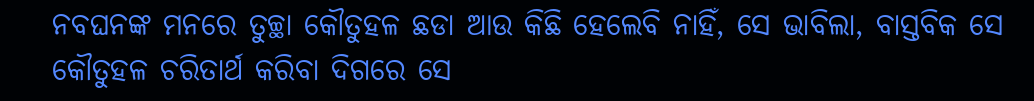ନବଘନଙ୍କ ମନରେ ତୁଚ୍ଛା କୌତୁହଳ ଛଡା ଆଉ କିଛି ହେଲେବି ନାହିଁ, ସେ ଭାବିଲା, ବାସ୍ତବିକ ସେ କୌତୁହଳ ଚରିତାର୍ଥ କରିବା ଦିଗରେ ସେ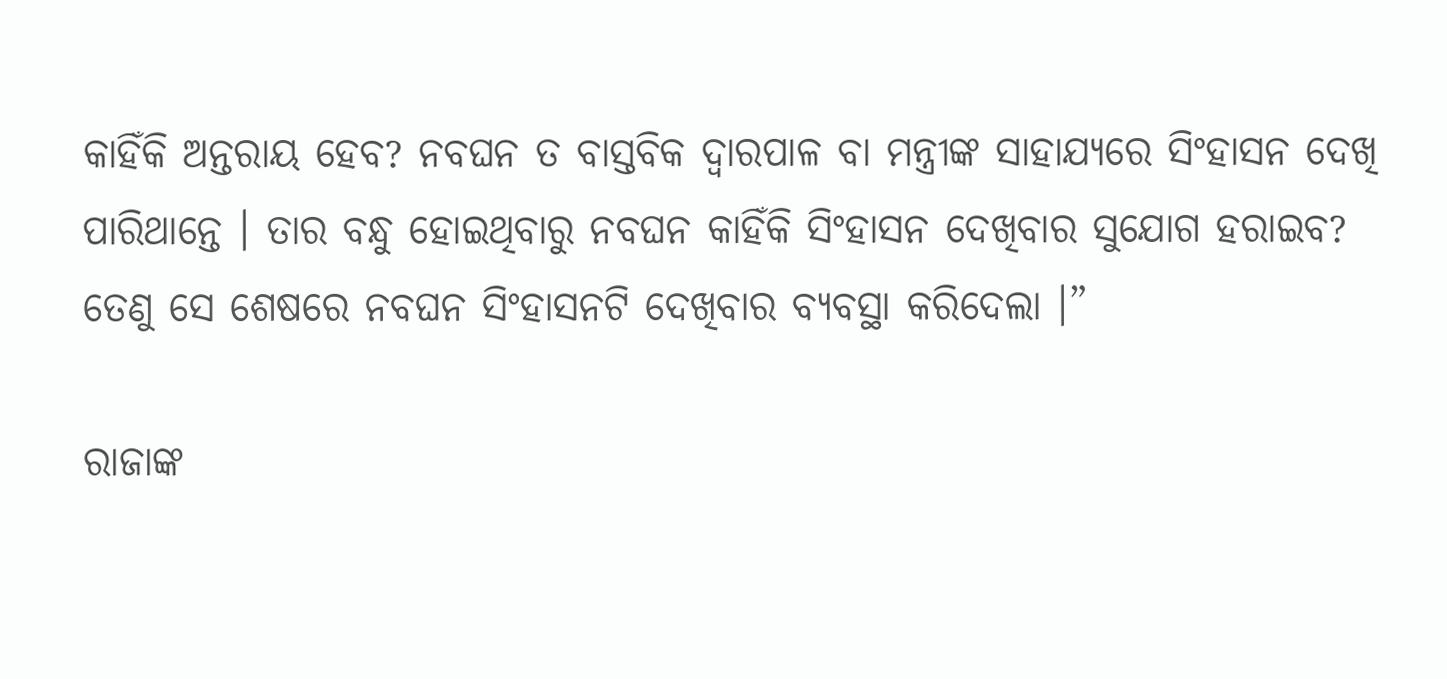କାହିଁକି ଅନ୍ତରାୟ ହେବ? ନବଘନ ତ ବାସ୍ତବିକ ଦ୍ୱାରପାଳ ବା ମନ୍ତ୍ରୀଙ୍କ ସାହାଯ୍ୟରେ ସିଂହାସନ ଦେଖି ପାରିଥାନ୍ତେ । ତାର ବନ୍ଧୁ ହୋଇଥିବାରୁ ନବଘନ କାହିଁକି ସିଂହାସନ ଦେଖିବାର ସୁଯୋଗ ହରାଇବ? ତେଣୁ ସେ ଶେଷରେ ନବଘନ ସିଂହାସନଟି ଦେଖିବାର ବ୍ୟବସ୍ଥା କରିଦେଲା ।”

ରାଜାଙ୍କ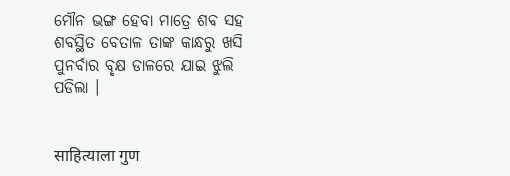ମୌନ ଭଙ୍ଗ ହେବା ମାତ୍ରେ ଶବ ସହ ଶବସ୍ଥିତ ବେତାଳ ତାଙ୍କ କାନ୍ଧରୁ ଖସି ପୁନର୍ବାର ବୃକ୍ଷ ଡାଳରେ ଯାଇ ଝୁଲି ପଡିଲା ।


साहित्याला गुण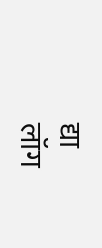द्या
लॉग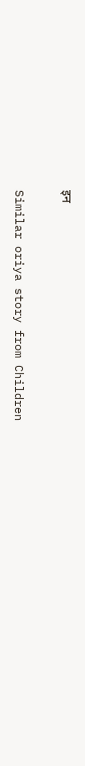इन

Similar oriya story from Children